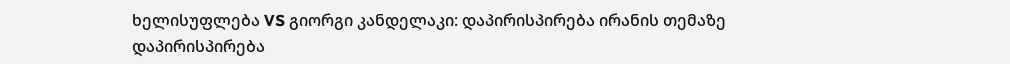ხელისუფლება VS გიორგი კანდელაკი: დაპირისპირება ირანის თემაზე
დაპირისპირება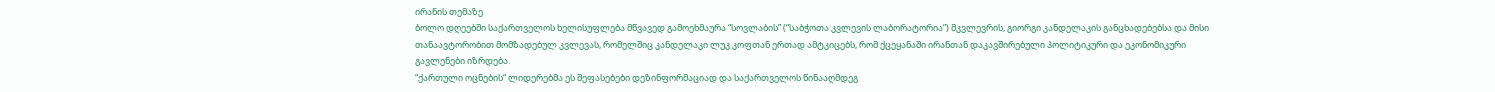ირანის თემაზე
ბოლო დღეებში საქართველოს ხელისუფლება მწვავედ გამოეხმაურა “სოვლაბის” (“საბჭოთა კვლევის ლაბორატორია”) მკვლევრის, გიორგი კანდელაკის განცხადებებსა და მისი თანაავტორობით მომზადებულ კვლევას, რომელშიც კანდელაკი ლუკ კოფთან ერთად ამტკიცებს, რომ ქცეყანაში ირანთან დაკავშირებული პოლიტიკური და ეკონომიკური გავლენები იზრდება.
“ქართული ოცნების“ ლიდერებმა ეს შეფასებები დეზინფორმაციად და საქართველოს წინააღმდეგ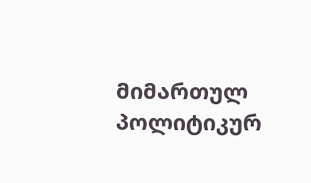მიმართულ პოლიტიკურ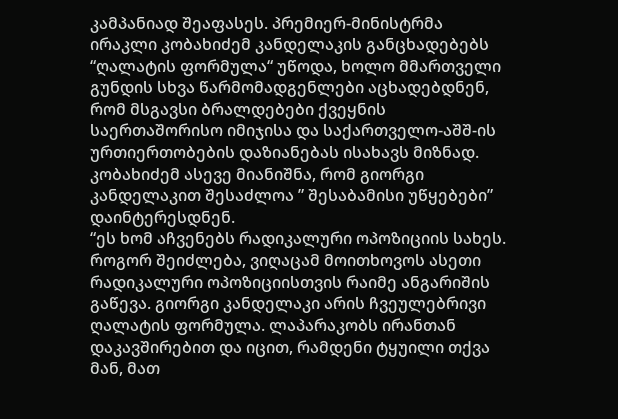კამპანიად შეაფასეს. პრემიერ-მინისტრმა ირაკლი კობახიძემ კანდელაკის განცხადებებს “ღალატის ფორმულა“ უწოდა, ხოლო მმართველი გუნდის სხვა წარმომადგენლები აცხადებდნენ, რომ მსგავსი ბრალდებები ქვეყნის საერთაშორისო იმიჯისა და საქართველო-აშშ-ის ურთიერთობების დაზიანებას ისახავს მიზნად.
კობახიძემ ასევე მიანიშნა, რომ გიორგი კანდელაკით შესაძლოა ” შესაბამისი უწყებები” დაინტერესდნენ.
“ეს ხომ აჩვენებს რადიკალური ოპოზიციის სახეს. როგორ შეიძლება, ვიღაცამ მოითხოვოს ასეთი რადიკალური ოპოზიციისთვის რაიმე ანგარიშის გაწევა. გიორგი კანდელაკი არის ჩვეულებრივი ღალატის ფორმულა. ლაპარაკობს ირანთან დაკავშირებით და იცით, რამდენი ტყუილი თქვა მან, მათ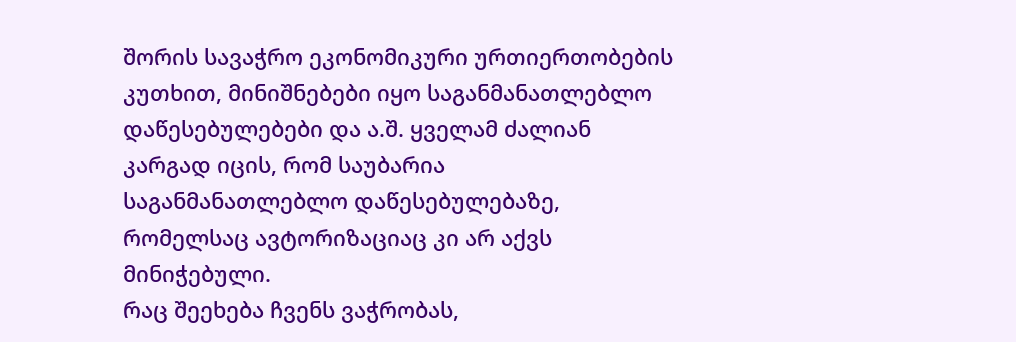შორის სავაჭრო ეკონომიკური ურთიერთობების კუთხით, მინიშნებები იყო საგანმანათლებლო დაწესებულებები და ა.შ. ყველამ ძალიან კარგად იცის, რომ საუბარია საგანმანათლებლო დაწესებულებაზე, რომელსაც ავტორიზაციაც კი არ აქვს მინიჭებული.
რაც შეეხება ჩვენს ვაჭრობას,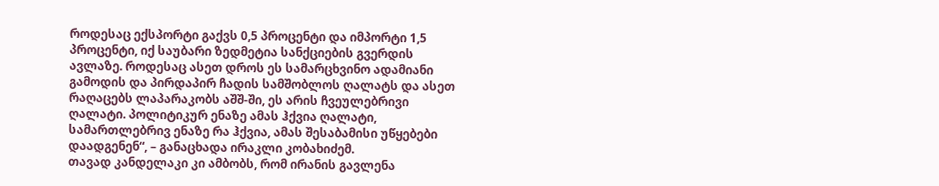როდესაც ექსპორტი გაქვს 0,5 პროცენტი და იმპორტი 1,5 პროცენტი, იქ საუბარი ზედმეტია სანქციების გვერდის ავლაზე. როდესაც ასეთ დროს ეს სამარცხვინო ადამიანი გამოდის და პირდაპირ ჩადის სამშობლოს ღალატს და ასეთ რაღაცებს ლაპარაკობს აშშ-ში, ეს არის ჩვეულებრივი ღალატი. პოლიტიკურ ენაზე ამას ჰქვია ღალატი, სამართლებრივ ენაზე რა ჰქვია, ამას შესაბამისი უწყებები დაადგენენ“, – განაცხადა ირაკლი კობახიძემ.
თავად კანდელაკი კი ამბობს, რომ ირანის გავლენა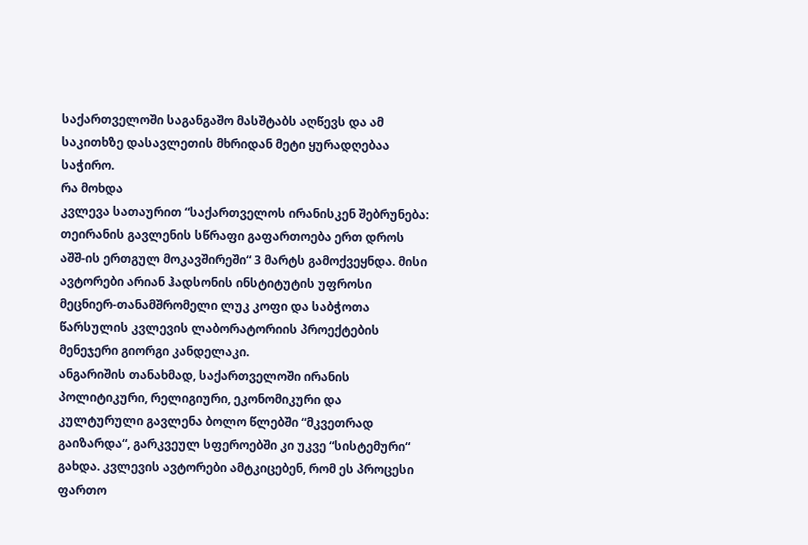საქართველოში საგანგაშო მასშტაბს აღწევს და ამ საკითხზე დასავლეთის მხრიდან მეტი ყურადღებაა საჭირო.
რა მოხდა
კვლევა სათაურით “საქართველოს ირანისკენ შებრუნება: თეირანის გავლენის სწრაფი გაფართოება ერთ დროს აშშ-ის ერთგულ მოკავშირეში“ 3 მარტს გამოქვეყნდა. მისი ავტორები არიან ჰადსონის ინსტიტუტის უფროსი მეცნიერ-თანამშრომელი ლუკ კოფი და საბჭოთა წარსულის კვლევის ლაბორატორიის პროექტების მენეჯერი გიორგი კანდელაკი.
ანგარიშის თანახმად, საქართველოში ირანის პოლიტიკური, რელიგიური, ეკონომიკური და კულტურული გავლენა ბოლო წლებში “მკვეთრად გაიზარდა“, გარკვეულ სფეროებში კი უკვე “სისტემური“ გახდა. კვლევის ავტორები ამტკიცებენ, რომ ეს პროცესი ფართო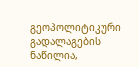გეოპოლიტიკური გადალაგების ნაწილია,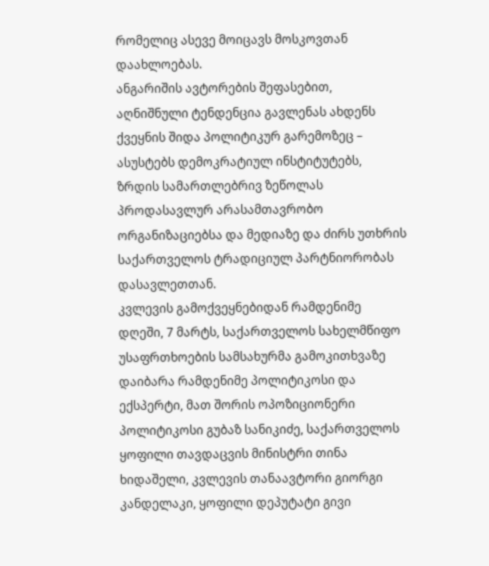რომელიც ასევე მოიცავს მოსკოვთან დაახლოებას.
ანგარიშის ავტორების შეფასებით, აღნიშნული ტენდენცია გავლენას ახდენს ქვეყნის შიდა პოლიტიკურ გარემოზეც – ასუსტებს დემოკრატიულ ინსტიტუტებს, ზრდის სამართლებრივ ზეწოლას პროდასავლურ არასამთავრობო ორგანიზაციებსა და მედიაზე და ძირს უთხრის საქართველოს ტრადიციულ პარტნიორობას დასავლეთთან.
კვლევის გამოქვეყნებიდან რამდენიმე დღეში, 7 მარტს, საქართველოს სახელმწიფო უსაფრთხოების სამსახურმა გამოკითხვაზე დაიბარა რამდენიმე პოლიტიკოსი და ექსპერტი, მათ შორის ოპოზიციონერი პოლიტიკოსი გუბაზ სანიკიძე, საქართველოს ყოფილი თავდაცვის მინისტრი თინა ხიდაშელი, კვლევის თანაავტორი გიორგი კანდელაკი, ყოფილი დეპუტატი გივი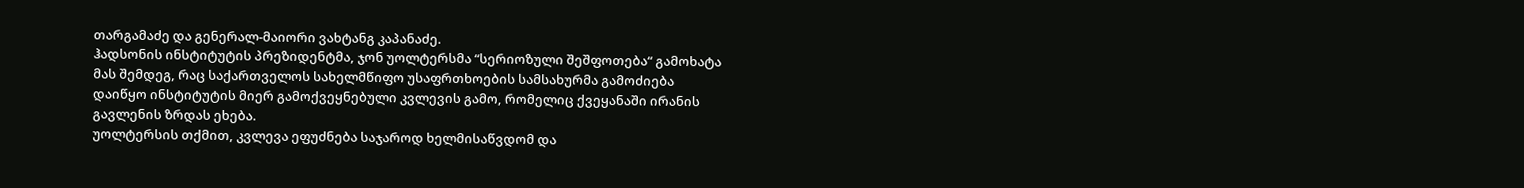თარგამაძე და გენერალ-მაიორი ვახტანგ კაპანაძე.
ჰადსონის ინსტიტუტის პრეზიდენტმა, ჯონ უოლტერსმა “სერიოზული შეშფოთება“ გამოხატა მას შემდეგ, რაც საქართველოს სახელმწიფო უსაფრთხოების სამსახურმა გამოძიება დაიწყო ინსტიტუტის მიერ გამოქვეყნებული კვლევის გამო, რომელიც ქვეყანაში ირანის გავლენის ზრდას ეხება.
უოლტერსის თქმით, კვლევა ეფუძნება საჯაროდ ხელმისაწვდომ და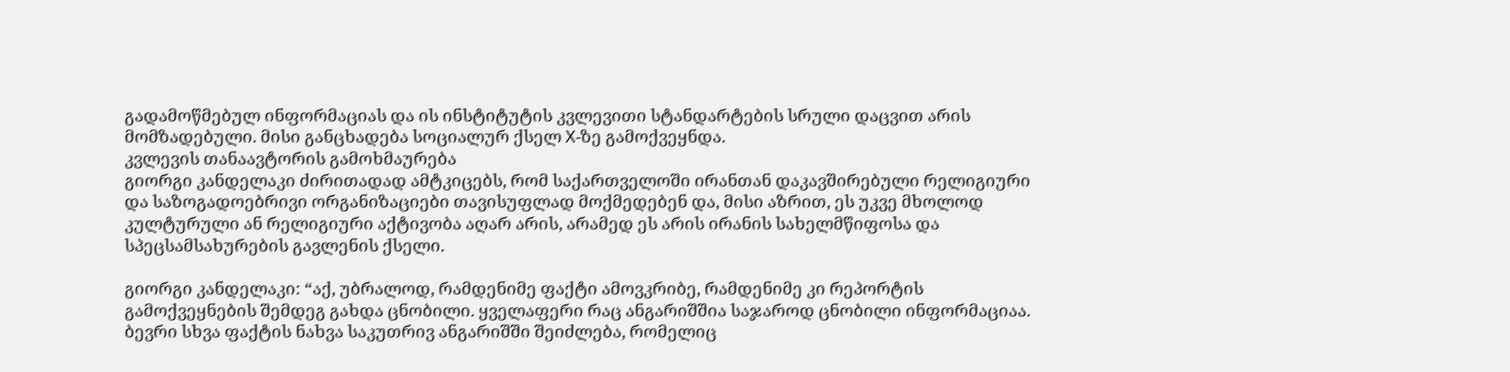გადამოწმებულ ინფორმაციას და ის ინსტიტუტის კვლევითი სტანდარტების სრული დაცვით არის მომზადებული. მისი განცხადება სოციალურ ქსელ X-ზე გამოქვეყნდა.
კვლევის თანაავტორის გამოხმაურება
გიორგი კანდელაკი ძირითადად ამტკიცებს, რომ საქართველოში ირანთან დაკავშირებული რელიგიური და საზოგადოებრივი ორგანიზაციები თავისუფლად მოქმედებენ და, მისი აზრით, ეს უკვე მხოლოდ კულტურული ან რელიგიური აქტივობა აღარ არის, არამედ ეს არის ირანის სახელმწიფოსა და სპეცსამსახურების გავლენის ქსელი.

გიორგი კანდელაკი: “აქ, უბრალოდ, რამდენიმე ფაქტი ამოვკრიბე, რამდენიმე კი რეპორტის გამოქვეყნების შემდეგ გახდა ცნობილი. ყველაფერი რაც ანგარიშშია საჯაროდ ცნობილი ინფორმაციაა. ბევრი სხვა ფაქტის ნახვა საკუთრივ ანგარიშში შეიძლება, რომელიც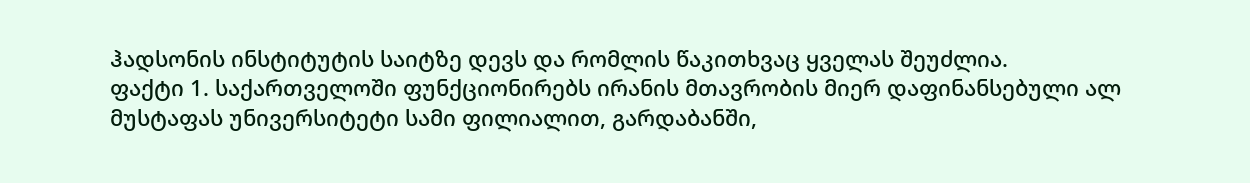ჰადსონის ინსტიტუტის საიტზე დევს და რომლის წაკითხვაც ყველას შეუძლია.
ფაქტი 1. საქართველოში ფუნქციონირებს ირანის მთავრობის მიერ დაფინანსებული ალ მუსტაფას უნივერსიტეტი სამი ფილიალით, გარდაბანში,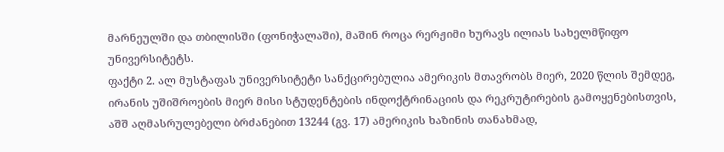მარნეულში და თბილისში (ფონიჭალაში), მაშინ როცა რერჟიმი ხურავს ილიას სახელმწიფო უნივერსიტეტს.
ფაქტი 2. ალ მუსტაფას უნივერსიტეტი სანქცირებულია ამერიკის მთავრობს მიერ, 2020 წლის შემდეგ, ირანის უშიშროების მიერ მისი სტუდენტების ინდოქტრინაციის და რეკრუტირების გამოყენებისთვის, აშშ აღმასრულებელი ბრძანებით 13244 (გვ. 17) ამერიკის ხაზინის თანახმად,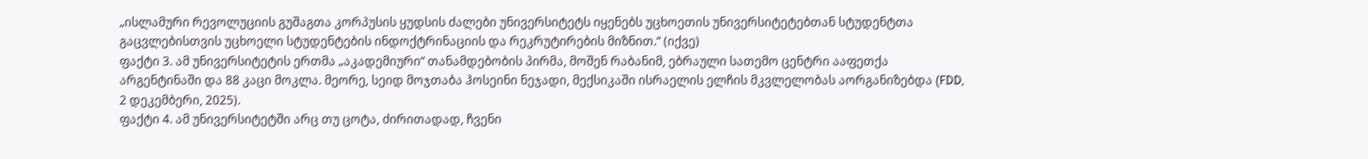„ისლამური რევოლუციის გუშაგთა კორპუსის ყუდსის ძალები უნივერსიტეტს იყენებს უცხოეთის უნივერსიტეტებთან სტუდენტთა გაცვლებისთვის უცხოელი სტუდენტების ინდოქტრინაციის და რეკრუტირების მიზნით.“ (იქვე)
ფაქტი 3. ამ უნივერსიტეტის ერთმა „აკადემიური“ თანამდებობის პირმა, მოშენ რაბანიმ, ებრაული სათემო ცენტრი ააფეთქა არგენტინაში და 88 კაცი მოკლა. მეორე, სეიდ მოჯთაბა ჰოსეინი ნეჯადი, მექსიკაში ისრაელის ელჩის მკვლელობას აორგანიზებდა (FDD, 2 დეკემბერი, 2025).
ფაქტი 4. ამ უნივერსიტეტში არც თუ ცოტა, ძირითადად, ჩვენი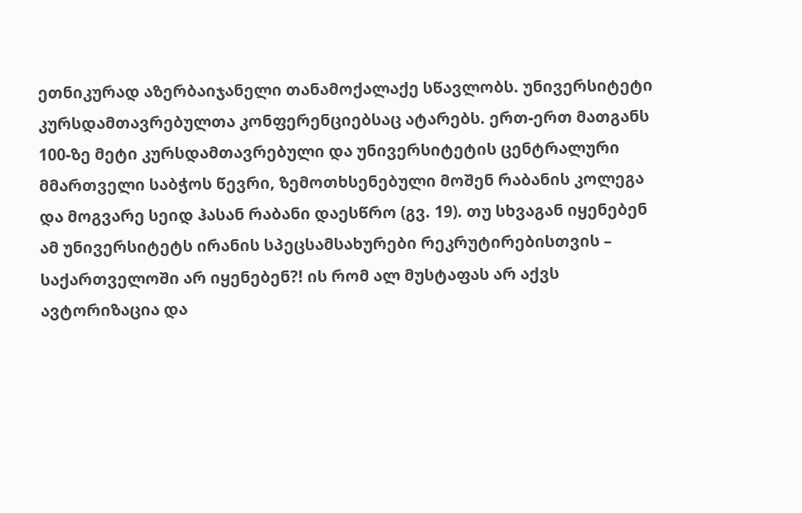ეთნიკურად აზერბაიჯანელი თანამოქალაქე სწავლობს. უნივერსიტეტი კურსდამთავრებულთა კონფერენციებსაც ატარებს. ერთ-ერთ მათგანს 100-ზე მეტი კურსდამთავრებული და უნივერსიტეტის ცენტრალური მმართველი საბჭოს წევრი, ზემოთხსენებული მოშენ რაბანის კოლეგა და მოგვარე სეიდ ჰასან რაბანი დაესწრო (გვ. 19). თუ სხვაგან იყენებენ ამ უნივერსიტეტს ირანის სპეცსამსახურები რეკრუტირებისთვის – საქართველოში არ იყენებენ?! ის რომ ალ მუსტაფას არ აქვს ავტორიზაცია და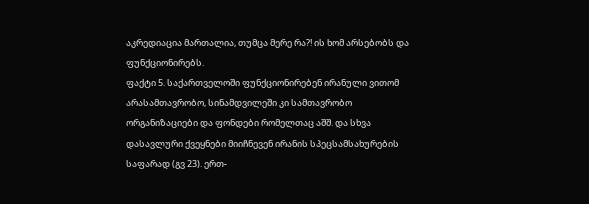აკრედიაცია მართალია, თუმცა მერე რა?! ის ხომ არსებობს და ფუნქციონირებს.
ფაქტი 5. საქართველოში ფუნქციონირებენ ირანული ვითომ არასამთავრობო, სინამდვილეში კი სამთავრობო ორგანიზაციები და ფონდები რომელთაც აშშ. და სხვა დასავლური ქვეყნები მიიჩნევენ ირანის სპეცსამსახურების საფარად (გვ 23). ერთ-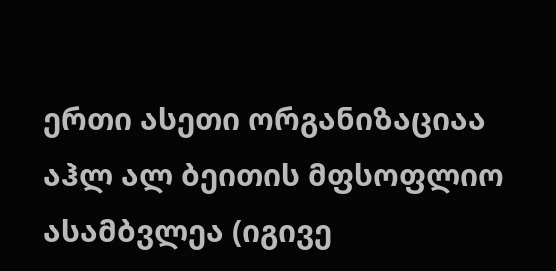ერთი ასეთი ორგანიზაციაა აჰლ ალ ბეითის მფსოფლიო ასამბვლეა (იგივე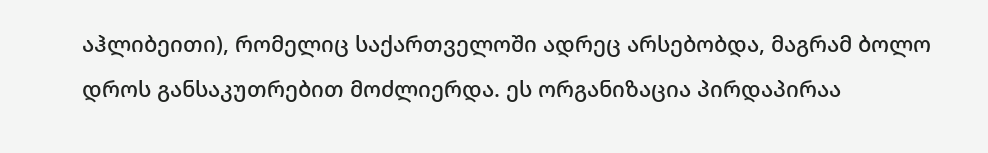აჰლიბეითი), რომელიც საქართველოში ადრეც არსებობდა, მაგრამ ბოლო დროს განსაკუთრებით მოძლიერდა. ეს ორგანიზაცია პირდაპირაა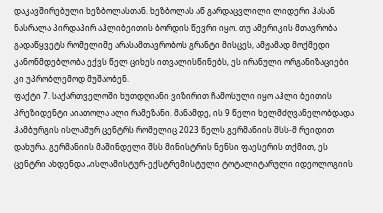დაკავშირებული ხეზბოლასთან. ხეზბოლას აწ გარდაცვლილი ლიდერი ჰასან ნასრალა პირდაპირ აჰლიბეითის ბორდის წევრი იყო. თუ ამერიკის მთავრობა გადაწყვეტს რომელიმე არასამთავრობოს გრანტი მისცეს, ამჟამად მოქმედი კანონმდებლობა ექვს წელ ციხეს ითვალისწინებს, ეს ირანული ორგანიზაციები კი უპრობლემოდ მუშაობენ.
ფაქტი 7. საქართველოში ხუთდღიანი ვიზირით ჩამოსული იყო აჰლი ბეითის პრეზიდენტი აიათოლა ალი რამეზანი. მანამდე, ის 9 წელი ხელმძღვანელობდადა ჰამბურგის ისლამურ ცენტრს რომელიც 2023 წელს გერმანიის შსს-მ რეიდით დახურა. გერმანიის მაშინდელი შსს მინისტრის ნენსი ფაესერის თქმით, ეს ცენტრი ახდენდა „ისლამისტურ-ექსტრემისტული ტოტალიტარული იდეოლოგიის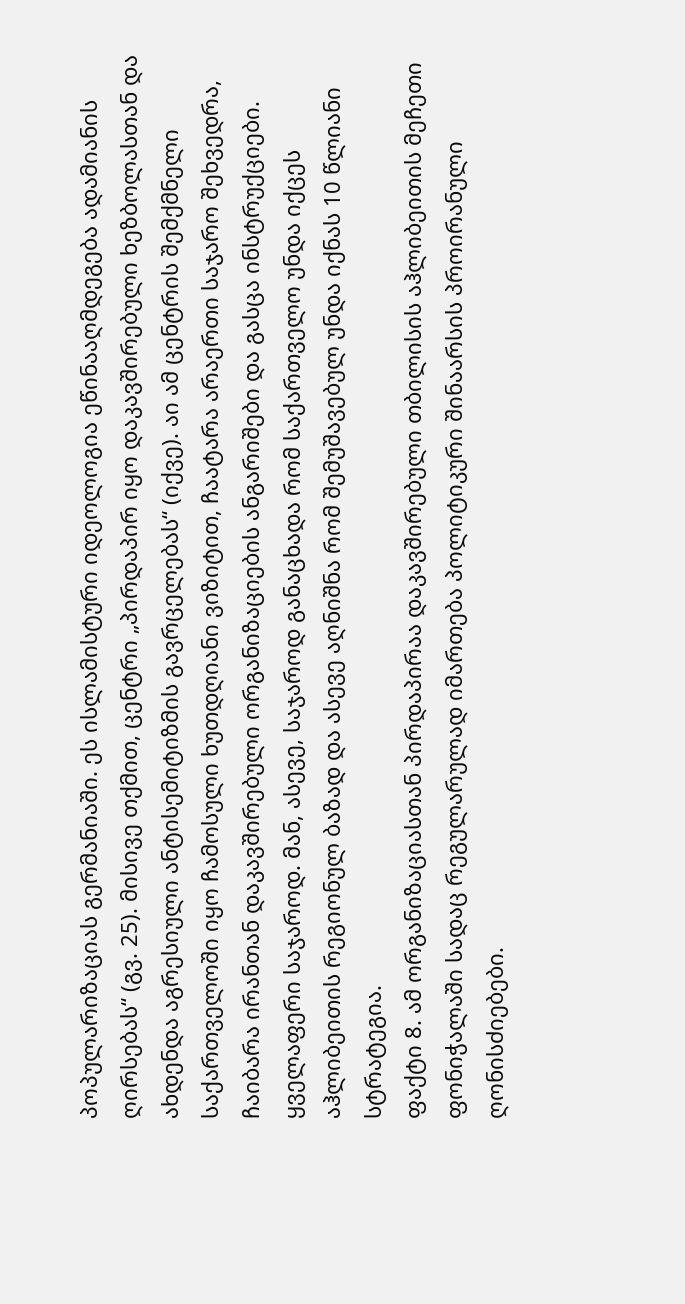პოპულარიზაციას გერმანიაში. ეს ისლამისტური იდეოლოგია ეწინააღმდეგება ადამიანის ღირსებას“ (გვ. 25). მისივე თქმით, ცენტრი „პირდაპირ იყო დაკავშირებული ხეზბოლასთან და ახდენდა აგრესიული ანტისემიტიზმის გავრცელებას“ (იქვე). აი ამ ცენტრის შემქმნელი საქართველოში იყო ჩამოსული ხუთდღიანი ვიზიტით, ჩაატარა არაერთი საჯარო შეხვედრა, ჩაიბარა ირანთან დაკავშირებული ორგანიზაციების ანგარიშები და გასცა ინსტრუქციები. ყველაფერი საჯაროდ. მან, ასევე, საჯაროდ განაცხადა რომ საქართველო უნდა იქცეს აჰლიბეითის რეგიონულ ბაზად და ასევე აღნიშნა რომ შემუშავებულ უნდა იქნას 10 წლიანი სტრატეგია.
ფაქტი 8. ამ ორგანიზაციასთან პირდაპირაა დაკავშირებული თბილისის აჰლიბეითის მეჩეთი ფონიჭალაში სადაც რეგულარულად იმართება პოლიტიკური შინაარსის პროირანული ღონისძიებები.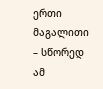ერთი მაგალითი – სწორედ ამ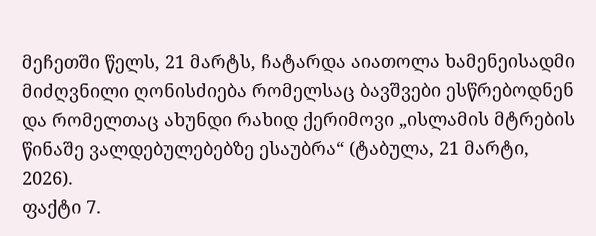მეჩეთში წელს, 21 მარტს, ჩატარდა აიათოლა ხამენეისადმი მიძღვნილი ღონისძიება რომელსაც ბავშვები ესწრებოდნენ და რომელთაც ახუნდი რახიდ ქერიმოვი „ისლამის მტრების წინაშე ვალდებულებებზე ესაუბრა“ (ტაბულა, 21 მარტი, 2026).
ფაქტი 7.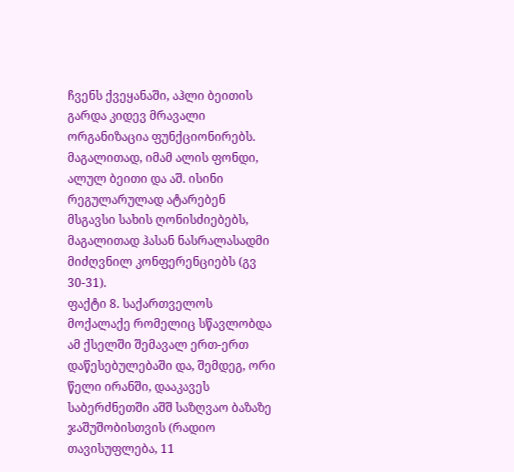ჩვენს ქვეყანაში, აჰლი ბეითის გარდა კიდევ მრავალი ორგანიზაცია ფუნქციონირებს. მაგალითად, იმამ ალის ფონდი, ალულ ბეითი და აშ. ისინი რეგულარულად ატარებენ მსგავსი სახის ღონისძიებებს, მაგალითად ჰასან ნასრალასადმი მიძღვნილ კონფერენციებს (გვ 30-31).
ფაქტი 8. საქართველოს მოქალაქე რომელიც სწავლობდა ამ ქსელში შემავალ ერთ-ერთ დაწესებულებაში და, შემდეგ, ორი წელი ირანში, დააკავეს საბერძნეთში აშშ საზღვაო ბაზაზე ჯაშუშობისთვის (რადიო თავისუფლება, 11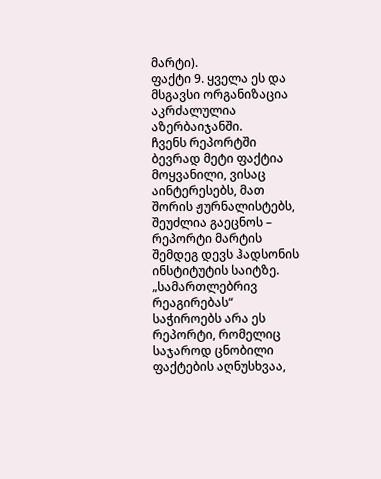მარტი).
ფაქტი 9. ყველა ეს და მსგავსი ორგანიზაცია აკრძალულია აზერბაიჯანში.
ჩვენს რეპორტში ბევრად მეტი ფაქტია მოყვანილი, ვისაც აინტერესებს, მათ შორის ჟურნალისტებს, შეუძლია გაეცნოს – რეპორტი მარტის შემდეგ დევს ჰადსონის ინსტიტუტის საიტზე. „სამართლებრივ რეაგირებას“ საჭიროებს არა ეს რეპორტი, რომელიც საჯაროდ ცნობილი ფაქტების აღნუსხვაა,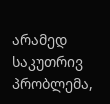არამედ საკუთრივ პრობლემა,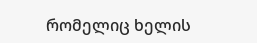რომელიც ხელის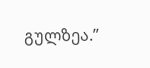გულზეა.”